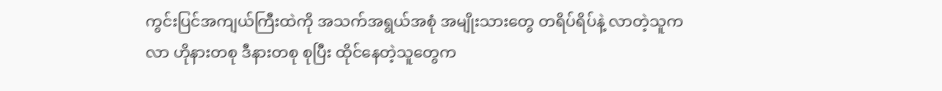ကွင်းပြင်အကျယ်ကြီးထဲကို အသက်အရွယ်အစုံ အမျိုးသားတွေ တရိပ်ရိပ်နဲ့ လာတဲ့သူကလာ ဟိုနားတစု ဒီနားတစု စုပြီး ထိုင်နေတဲ့သူတွေက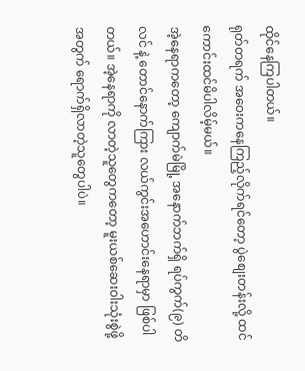ထိုင်နေကြပါတယ်။
ရုတ်တရက် အဝေးကနေကြည့်လိုက်ရင်တော့ ပွဲစျေးတန်းလို့ ထင်ကောင်းထင်မိပါလိမ့်မယ်။
အဲ့နေရာကတော့ ကျောက်မဲမြို့ အနောက်ဘက်ရှိ ရပ်ကွက်(၉) တိလင် နဲ့ တောင်နောက်ကြား လယ်ကွင်းအဟောင်းနေရာမှာ ဖြစ်ပါတယ်။ အဲ့နေရာကို လာတဲ့သူတွေကတော့ မူးယစ်ဆေးဝါးသုံးစွဲဖို့အတွက် ရောက်ရှိလာတဲ့သူတွေပါပဲ။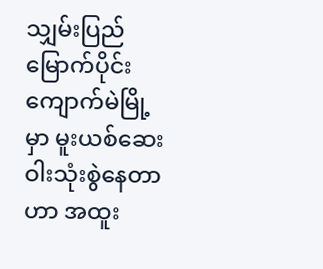သျှမ်းပြည် မြောက်ပိုင်း ကျောက်မဲမြို့မှာ မူးယစ်ဆေးဝါးသုံးစွဲနေတာဟာ အထူး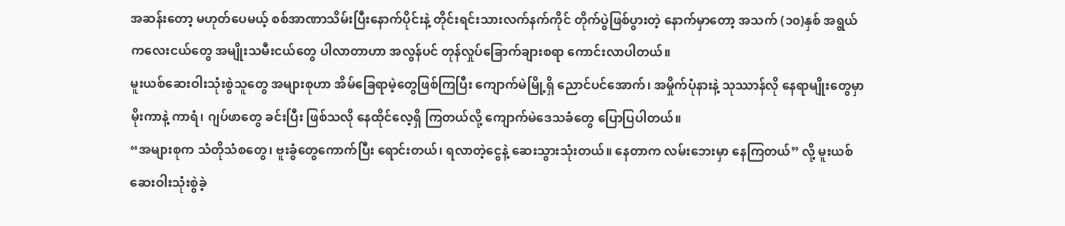အဆန်းတော့ မဟုတ်ပေမယ့် စစ်အာဏာသိမ်းပြီးနောက်ပိုင်းနဲ့ တိုင်းရင်းသားလက်နက်ကိုင် တိုက်ပွဲဖြစ်ပွားတဲ့ နောက်မှာတော့ အသက် (၁၀)နှစ် အရွယ် ကလေးငယ်တွေ အမျိုးသမီးငယ်တွေ ပါလာတာဟာ အလွန်ပင် တုန်လှုပ်ခြောက်ချားစရာ ကောင်းလာပါတယ်။
မူးယစ်ဆေးဝါးသုံးစွဲသူတွေ အများစုဟာ အိမ်ခြေရာမဲ့တွေဖြစ်ကြပြီး ကျောက်မဲမြို့ရှိ ညောင်ပင်အောက်၊ အမှိုက်ပုံနားနဲ့ သုဿာန်လို နေရာမျိုးတွေမှာ မိုးကာနဲ့ ကာရံ၊ ဂျပ်ဖာတွေ ခင်းပြီး ဖြစ်သလို နေထိုင်လေ့ရှိ ကြတယ်လို့ ကျောက်မဲဒေသခံတွေ ပြောပြပါတယ်။
“အများစုက သံတိုသံစတွေ၊ ဗူးခွံတွေကောက်ပြီး ရောင်းတယ်၊ ရလာတဲ့ငွေနဲ့ ဆေးသွားသုံးတယ်။ နေတာက လမ်းဘေးမှာ နေကြတယ်” လို့ မူးယစ်ဆေးဝါးသုံးစွဲခဲ့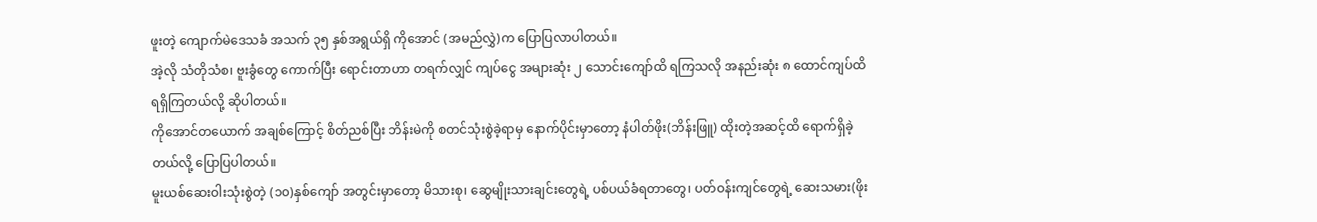ဖူးတဲ့ ကျောက်မဲဒေသခံ အသက် ၃၅ နှစ်အရွယ်ရှိ ကိုအောင် (အမည်လွှဲ)က ပြောပြလာပါတယ်။
အဲ့လို သံတိုသံစ၊ ဗူးခွံတွေ ကောက်ပြီး ရောင်းတာဟာ တရက်လျှင် ကျပ်ငွေ အများဆုံး ၂ သောင်းကျော်ထိ ရကြသလို အနည်းဆုံး ၈ ထောင်ကျပ်ထိ ရရှိကြတယ်လို့ ဆိုပါတယ်။
ကိုအောင်တယောက် အချစ်ကြောင့် စိတ်ညစ်ပြီး ဘိန်းမဲကို စတင်သုံးစွဲခဲ့ရာမှ နောက်ပိုင်းမှာတော့ နံပါတ်ဖိုး(ဘိန်းဖြူ) ထိုးတဲ့အဆင့်ထိ ရောက်ရှိခဲ့တယ်လို့ ပြောပြပါတယ်။
မူးယစ်ဆေးဝါးသုံးစွဲတဲ့ (၁၀)နှစ်ကျော် အတွင်းမှာတော့ မိသားစု၊ ဆွေမျိုးသားချင်းတွေရဲ့ ပစ်ပယ်ခံရတာတွေ၊ ပတ်ဝန်းကျင်တွေရဲ့ ဆေးသမား(ဖိုး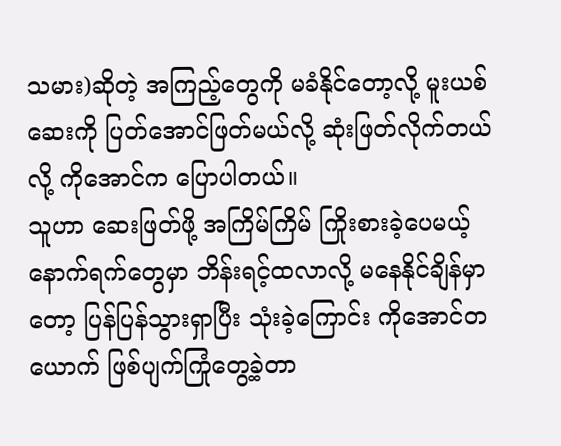သမား)ဆိုတဲ့ အကြည့်တွေကို မခံနိုင်တော့လို့ မူးယစ်ဆေးကို ပြတ်အောင်ဖြတ်မယ်လို့ ဆုံးဖြတ်လိုက်တယ်လို့ ကိုအောင်က ပြောပါတယ်။
သူဟာ ဆေးဖြတ်ဖို့ အကြိမ်ကြိမ် ကြိုးစားခဲ့ပေမယ့် နောက်ရက်တွေမှာ ဘိန်းရင့်ထလာလို့ မနေနိုင်ချိန်မှာတော့ ပြန်ပြန်သွားရှာပြီး သုံးခဲ့ကြောင်း ကိုအောင်တယောက် ဖြစ်ပျက်ကြုံတွေ့ခဲ့တာ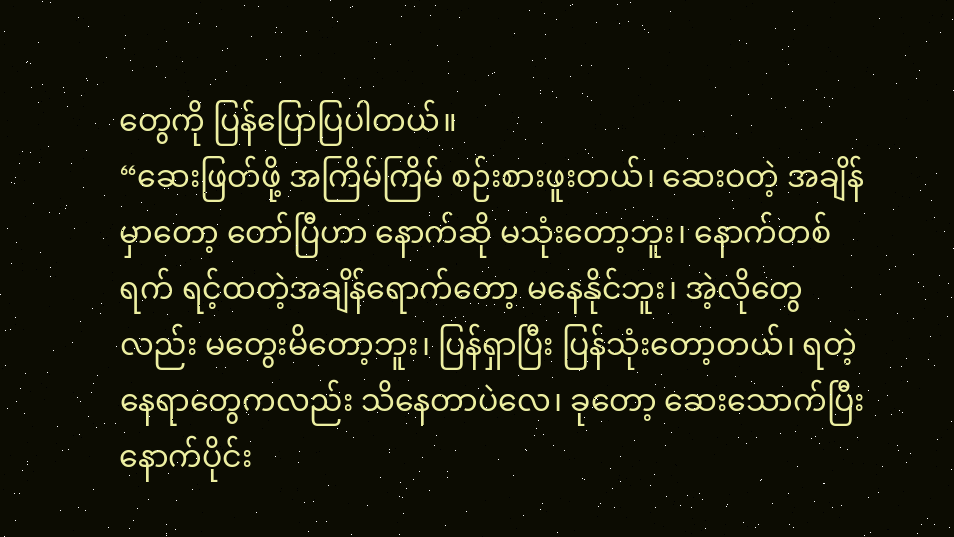တွေကို ပြန်ပြောပြပါတယ်။
“ဆေးဖြတ်ဖို့ အကြိမ်ကြိမ် စဉ်းစားဖူးတယ်၊ ဆေးဝတဲ့ အချိန်မှာတော့ တော်ပြီဟာ နောက်ဆို မသုံးတော့ဘူး၊ နောက်တစ်ရက် ရင့်ထတဲ့အချိန်ရောက်တော့ မနေနိုင်ဘူး၊ အဲ့လိုတွေလည်း မတွေးမိတော့ဘူး၊ ပြန်ရှာပြီး ပြန်သုံးတော့တယ်၊ ရတဲ့နေရာတွေကလည်း သိနေတာပဲလေ၊ ခုတော့ ဆေးသောက်ပြီး နောက်ပိုင်း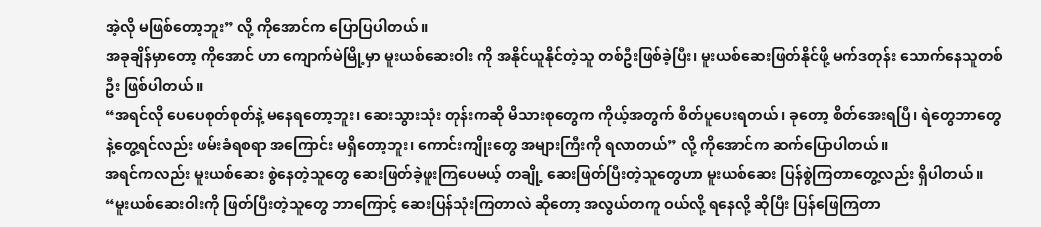အဲ့လို မဖြစ်တော့ဘူး” လို့ ကိုအောင်က ပြောပြပါတယ်။
အခုချိန်မှာတော့ ကိုအောင် ဟာ ကျောက်မဲမြို့မှာ မူးယစ်ဆေးဝါး ကို အနိုင်ယူနိုင်တဲ့သူ တစ်ဦးဖြစ်ခဲ့ပြီး၊ မူးယစ်ဆေးဖြတ်နိုင်ဖို့ မက်ဒတုန်း သောက်နေသူတစ်ဦး ဖြစ်ပါတယ်။
“အရင်လို ပေပေစုတ်စုတ်နဲ့ မနေရတော့ဘူး၊ ဆေးသွားသုံး တုန်းကဆို မိသားစုတွေက ကိုယ့်အတွက် စိတ်ပူပေးရတယ်၊ ခုတော့ စိတ်အေးရပြီ၊ ရဲတွေဘာတွေနဲ့တွေ့ရင်လည်း ဖမ်းခံရစရာ အကြောင်း မရှိတော့ဘူး၊ ကောင်းကျိုးတွေ အများကြီးကို ရလာတယ်” လို့ ကိုအောင်က ဆက်ပြောပါတယ်။
အရင်ကလည်း မူးယစ်ဆေး စွဲနေတဲ့သူတွေ ဆေးဖြတ်ခဲ့ဖူးကြပေမယ့် တချို့ ဆေးဖြတ်ပြီးတဲ့သူတွေဟာ မူးယစ်ဆေး ပြန်စွဲကြတာတွေ့လည်း ရှိပါတယ်။
“မူးယစ်ဆေးဝါးကို ဖြတ်ပြီးတဲ့သူတွေ ဘာကြောင့် ဆေးပြန်သုံးကြတာလဲ ဆိုတော့ အလွယ်တကူ ဝယ်လို့ ရနေလို့ ဆိုပြီး ပြန်ဖြေကြတာ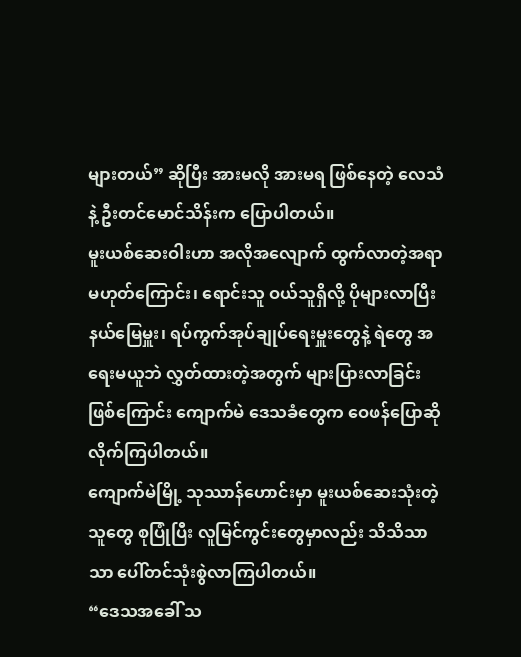များတယ်” ဆိုပြီး အားမလို အားမရ ဖြစ်နေတဲ့ လေသံနဲ့ ဦးတင်မောင်သိန်းက ပြောပါတယ်။
မူးယစ်ဆေးဝါးဟာ အလိုအလျောက် ထွက်လာတဲ့အရာ မဟုတ်ကြောင်း၊ ရောင်းသူ ဝယ်သူရှိလို့ ပိုများလာပြီး နယ်မြေမှူး၊ ရပ်ကွက်အုပ်ချုပ်ရေးမှူးတွေနဲ့ ရဲတွေ အရေးမယူဘဲ လွှတ်ထားတဲ့အတွက် များပြားလာခြင်း ဖြစ်ကြောင်း ကျောက်မဲ ဒေသခံတွေက ဝေဖန်ပြောဆိုလိုက်ကြပါတယ်။
ကျောက်မဲမြို့ သုဿာန်ဟောင်းမှာ မူးယစ်ဆေးသုံးတဲ့သူတွေ စုပြုံပြီး လူမြင်ကွင်းတွေမှာလည်း သိသိသာသာ ပေါ်တင်သုံးစွဲလာကြပါတယ်။
“ဒေသအခေါ် သ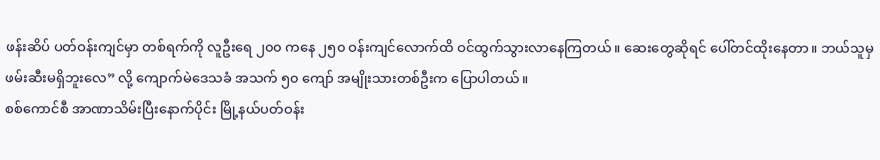ဖန်းဆိပ် ပတ်ဝန်းကျင်မှာ တစ်ရက်ကို လူဦးရေ ၂၀၀ ကနေ ၂၅၀ ဝန်းကျင်လောက်ထိ ဝင်ထွက်သွားလာနေကြတယ်။ ဆေးတွေဆိုရင် ပေါ်တင်ထိုးနေတာ။ ဘယ်သူမှ ဖမ်းဆီးမရှိဘူးလေ” လို့ ကျောက်မဲဒေသခံ အသက် ၅၀ ကျော် အမျိုးသားတစ်ဦးက ပြောပါတယ်။
စစ်ကောင်စီ အာဏာသိမ်းပြီးနောက်ပိုင်း မြို့နယ်ပတ်ဝန်း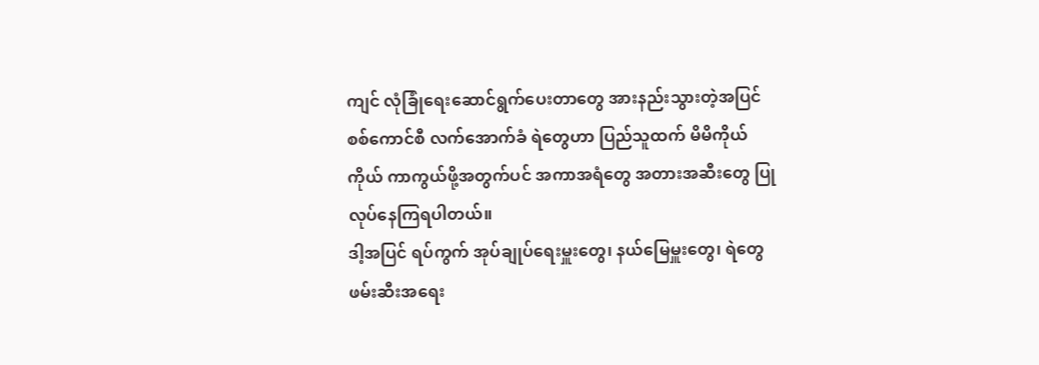ကျင် လုံခြုံရေးဆောင်ရွက်ပေးတာတွေ အားနည်းသွားတဲ့အပြင် စစ်ကောင်စီ လက်အောက်ခံ ရဲတွေဟာ ပြည်သူထက် မိမိကိုယ်ကိုယ် ကာကွယ်ဖို့အတွက်ပင် အကာအရံတွေ အတားအဆီးတွေ ပြုလုပ်နေကြရပါတယ်။
ဒါ့အပြင် ရပ်ကွက် အုပ်ချုပ်ရေးမှူးတွေ၊ နယ်မြေမှူးတွေ၊ ရဲတွေ ဖမ်းဆီးအရေး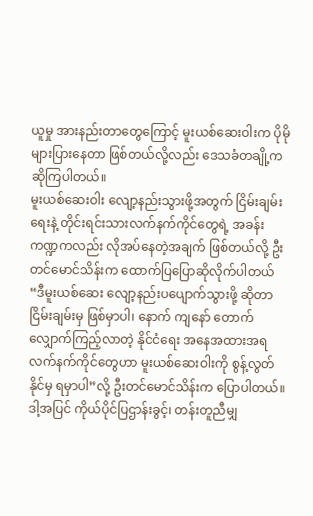ယူမှု အားနည်းတာတွေကြောင့် မူးယစ်ဆေးဝါးက ပိုမို များပြားနေတာ ဖြစ်တယ်လို့လည်း ဒေသခံတချို့က ဆိုကြပါတယ်။
မူးယစ်ဆေးဝါး လျော့နည်းသွားဖို့အတွက် ငြိမ်းချမ်းရေးနဲ့ တိုင်းရင်းသားလက်နက်ကိုင်တွေရဲ့ အခန်းကဏ္ဍကလည်း လိုအပ်နေတဲ့အချက် ဖြစ်တယ်လို့ ဦးတင်မောင်သိန်းက ထောက်ပြပြောဆိုလိုက်ပါတယ်
“ဒီမူးယစ်ဆေး လျော့နည်းပပျောက်သွားဖို့ ဆိုတာ ငြိမ်းချမ်းမှ ဖြစ်မှာပါ၊ နောက် ကျနော် တောက်လျှောက်ကြည့်လာတဲ့ နိုင်ငံရေး အနေအထားအရ လက်နက်ကိုင်တွေဟာ မူးယစ်ဆေးဝါးကို စွန့်လွတ်နိုင်မှ ရမှာပါ”လို့ ဦးတင်မောင်သိန်းက ပြောပါတယ်။
ဒါ့အပြင် ကိုယ်ပိုင်ပြဌာန်းခွင့်၊ တန်းတူညီမျှ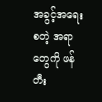အခွင့်အရေး စတဲ့ အရာတွေကို ဖန်တီး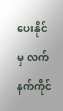ပေးနိုင်မှ လက်နက်ကိုင်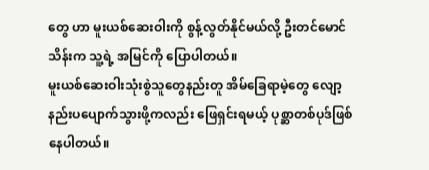တွေ ဟာ မူးယစ်ဆေးဝါးကို စွန့်လွတ်နိုင်မယ်လို့ ဦးတင်မောင်သိန်းက သူ့ရဲ့ အမြင်ကို ပြောပါတယ်။
မူးယစ်ဆေးဝါးသုံးစွဲသူတွေနည်းတူ အိမ်ခြေရာမဲ့တွေ လျော့နည်းပပျောက်သွားဖို့ကလည်း ဖြေရှင်းရမယ့် ပုစ္ဆာတစ်ပုဒ်ဖြစ်နေပါတယ်။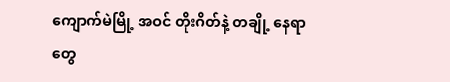ကျောက်မဲမြို့ အဝင် တိုးဂိတ်နဲ့ တချို့ နေရာတွေ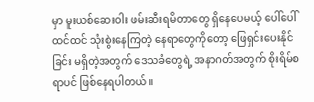မှာ မူးယစ်ဆေးဝါး ဖမ်းဆီးရမိတာတွေ ရှိနေပေမယ့် ပေါ်ပေါ်ထင်ထင် သုံးစွဲးနေကြတဲ့ နေရာတွေကိုတော့ ဖြေရှင်းပေးနိုင်ခြင်း မရှိတဲ့အတွက် ဒေသခံတွေရဲ့ အနာဂတ်အတွက် စိုးရိမ်စရာပင် ဖြစ်နေရပါတယ်။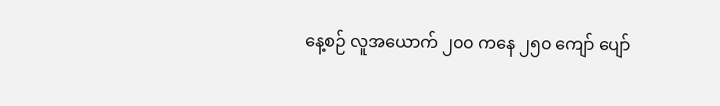နေ့စဉ် လူအယောက် ၂၀၀ ကနေ ၂၅၀ ကျော် ပျော်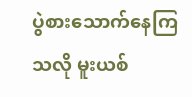ပွဲစားသောက်နေကြသလို မူးယစ်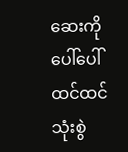ဆေးကို ပေါ်ပေါ်ထင်ထင် သုံးစွဲ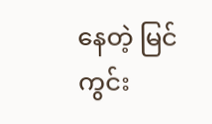နေတဲ့ မြင်ကွင်း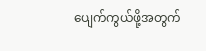ပျေက်ကွယ်ဖို့အတွက်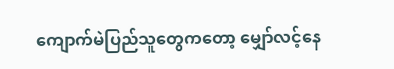ကျောက်မဲပြည်သူတွေကတော့ မျှော်လင့်နေ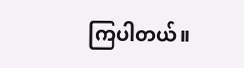ကြပါတယ်။